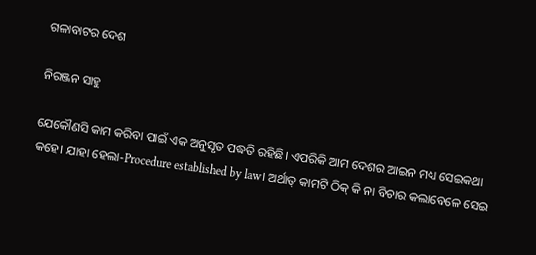ଗଳାବାଟର ଦେଶ

ନିରଞ୍ଜନ ସାହୁ

ଯେକୌଣସି କାମ କରିବା ପାଇଁ ଏକ ଅନୁସୃତ ପଦ୍ଧତି ରହିଛି। ଏପରିକି ଆମ ଦେଶର ଆଇନ ମଧ୍ୟ ସେଇକଥା କହେ। ଯାହା ହେଲା-Procedure established by law। ଅର୍ଥାତ୍‌ କାମଟି ଠିକ୍‌ କି ନା ବିଚାର କଲାବେଳେ ସେଇ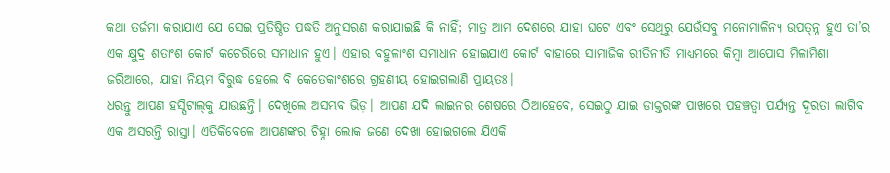କଥା ତର୍ଜମା କରାଯାଏ ଯେ ସେଇ ପ୍ରତିଷ୍ଠିତ ପଦ୍ଧତି ଅନୁସରଣ କରାଯାଇଛି କି ନାହିଁ; ମାତ୍ର ଆମ ଦେଶରେ ଯାହା ଘଟେ ଏବଂ ସେଥିରୁ ଯେଉଁସବୁ ମନୋମାଳିନ୍ୟ ଉପତ୍ନ୍ନ ହୁଏ ତା’ର ଏକ କ୍ଷୁଦ୍ର ଶତାଂଶ କୋର୍ଟ କଚେରିରେ ସମାଧାନ ହୁଏ। ଏହାର ବହୁଳାଂଶ ସମାଧାନ ହୋଇଯାଏ କୋର୍ଟ ବାହାରେ ସାମାଜିକ ରୀତିନୀତି ମାଧ୍ୟମରେ କିମ୍ବା ଆପୋସ ମିଳାମିଶା ଜରିଆରେ, ଯାହା ନିୟମ ବିରୁଦ୍ଧ ହେଲେ ବି କେତେକାଂଶରେ ଗ୍ରହଣୀୟ ହୋଇଗଲାଣି ପ୍ରାୟତଃ।
ଧରନ୍ତୁ ଆପଣ ହସ୍ପିଟାଲ୍‌କୁ ଯାଉଛନ୍ତି। ଦେଖିଲେ ଅସମ୍ଭବ ଭିଡ଼। ଆପଣ ଯଦି ଲାଇନର ଶେଷରେ ଠିଆହେବେ, ସେଇଠୁ ଯାଇ ଡାକ୍ତରଙ୍କ ପାଖରେ ପହଞ୍ଚତ୍ବା ପର୍ଯ୍ୟନ୍ତ ଦୂରତା ଲାଗିବ ଏକ ଅସରନ୍ତି ରାସ୍ତା। ଏତିକିବେଳେ ଆପଣଙ୍କର ଚିହ୍ନା ଲୋକ ଜଣେ ଦେଖା ହୋଇଗଲେ ଯିଏକି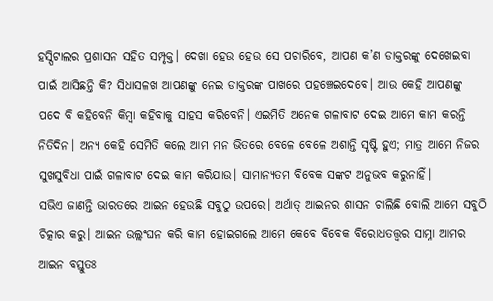ହସ୍ପିଟାଲର ପ୍ରଶାସନ ସହିତ ସମ୍ପୃକ୍ତ। ଦେଖା ହେଉ ହେଉ ସେ ପଚାରିବେ, ଆପଣ କ’ଣ ଡାକ୍ତରଙ୍କୁ ଦେଖେଇବା ପାଇଁ ଆସିଛନ୍ତି କି? ସିଧାସଳଖ ଆପଣଙ୍କୁ ନେଇ ଡାକ୍ତରଙ୍କ ପାଖରେ ପହଞ୍ଚେଇଦେବେ। ଆଉ କେହି ଆପଣଙ୍କୁ ପଦେ ବି କହିବେନି କିମ୍ବା କହିବାକୁ ସାହସ କରିବେନି। ଏଇମିତି ଅନେକ ଗଳାବାଟ ଦେଇ ଆମେ କାମ କରନ୍ତି ନିତିଦିନ। ଅନ୍ୟ କେହି ସେମିତି କଲେ ଆମ ମନ ଭିତରେ ବେଳେ ବେଳେ ଅଶାନ୍ତି ସୃଷ୍ଟି ହୁଏ; ମାତ୍ର ଆମେ ନିଜର ସୁଖସୁବିଧା ପାଇଁ ଗଳାବାଟ ଦେଇ କାମ କରିଯାଉ। ସାମାନ୍ୟତମ ବିବେକ ସଙ୍କଟ ଅନୁଭବ କରୁନାହିଁ।
ସଭିଏ ଜାଣନ୍ତି ଭାରତରେ ଆଇନ ହେଉଛି ସବୁଠୁ ଉପରେ। ଅର୍ଥାତ୍‌ ଆଇନର ଶାସନ ଚାଲିଛି ବୋଲି ଆମେ ସବୁଠି ଚିତ୍କାର କରୁ। ଆଇନ ଉଲ୍ଲଂଘନ କରି କାମ ହୋଇଗଲେ ଆମେ କେବେ ବିବେକ ବିରୋଧତତ୍ତ୍ୱର ସାମ୍ନା ଆମର ଆଇନ ବସ୍ତୁତଃ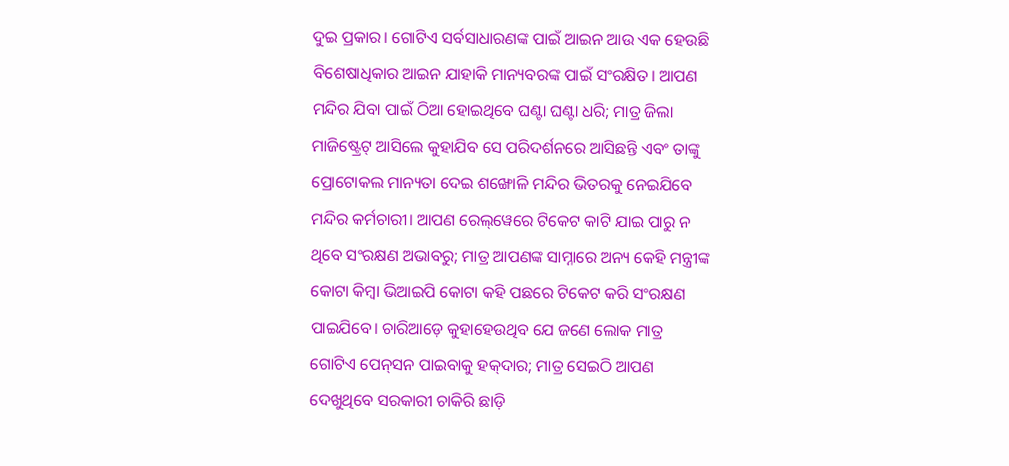ଦୁଇ ପ୍ରକାର। ଗୋଟିଏ ସର୍ବସାଧାରଣଙ୍କ ପାଇଁ ଆଇନ ଆଉ ଏକ ହେଉଛି ବିଶେଷାଧିକାର ଆଇନ ଯାହାକି ମାନ୍ୟବରଙ୍କ ପାଇଁ ସଂରକ୍ଷିତ। ଆପଣ ମନ୍ଦିର ଯିବା ପାଇଁ ଠିଆ ହୋଇଥିବେ ଘଣ୍ଟା ଘଣ୍ଟା ଧରି; ମାତ୍ର ଜିଲା ମାଜିଷ୍ଟ୍ରେଟ୍‌ ଆସିଲେ କୁହାଯିବ ସେ ପରିଦର୍ଶନରେ ଆସିଛନ୍ତି ଏବଂ ତାଙ୍କୁ ପ୍ରୋଟୋକଲ ମାନ୍ୟତା ଦେଇ ଶଙ୍ଖୋଳି ମନ୍ଦିର ଭିତରକୁ ନେଇଯିବେ ମନ୍ଦିର କର୍ମଚାରୀ। ଆପଣ ରେଲ୍‌ୱେରେ ଟିକେଟ କାଟି ଯାଇ ପାରୁ ନ ଥିବେ ସଂରକ୍ଷଣ ଅଭାବରୁ; ମାତ୍ର ଆପଣଙ୍କ ସାମ୍ନାରେ ଅନ୍ୟ କେହି ମନ୍ତ୍ରୀଙ୍କ କୋଟା କିମ୍ବା ଭିଆଇପି କୋଟା କହି ପଛରେ ଟିକେଟ କରି ସଂରକ୍ଷଣ ପାଇଯିବେ। ଚାରିଆଡ଼େ କୁହାହେଉଥିବ ଯେ ଜଣେ ଲୋକ ମାତ୍ର ଗୋଟିଏ ପେନ୍‌ସନ ପାଇବାକୁ ହକ୍‌ଦାର; ମାତ୍ର ସେଇଠି ଆପଣ ଦେଖୁଥିବେ ସରକାରୀ ଚାକିରି ଛାଡ଼ି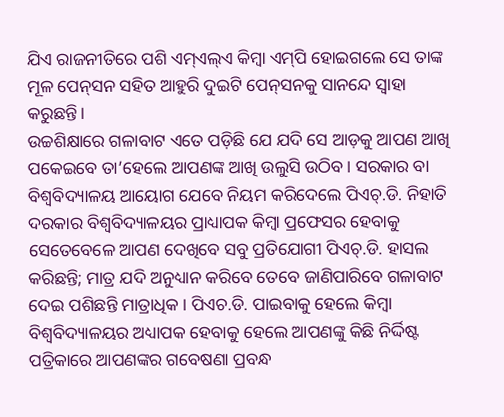ଯିଏ ରାଜନୀତିରେ ପଶି ଏମ୍‌ଏଲ୍‌ଏ କିମ୍ବା ଏମ୍‌ପି ହୋଇଗଲେ ସେ ତାଙ୍କ ମୂଳ ପେନ୍‌ସନ ସହିତ ଆହୁରି ଦୁଇଟି ପେନ୍‌ସନକୁ ସାନନ୍ଦେ ସ୍ବାହା କରୁଛନ୍ତି।
ଉଚ୍ଚଶିକ୍ଷାରେ ଗଳାବାଟ ଏତେ ପଡ଼ିଛି ଯେ ଯଦି ସେ ଆଡ଼କୁ ଆପଣ ଆଖି ପକେଇବେ ତା’ହେଲେ ଆପଣଙ୍କ ଆଖି ଉଲୁସି ଉଠିବ। ସରକାର ବା ବିଶ୍ୱବିଦ୍ୟାଳୟ ଆୟୋଗ ଯେବେ ନିୟମ କରିଦେଲେ ପିଏଚ୍‌.ଡି. ନିହାତି ଦରକାର ବିଶ୍ୱବିଦ୍ୟାଳୟର ପ୍ରାଧ୍ୟାପକ କିମ୍ବା ପ୍ରଫେସର ହେବାକୁ ସେତେବେଳେ ଆପଣ ଦେଖିବେ ସବୁ ପ୍ରତିଯୋଗୀ ପିଏଚ୍‌.ଡି. ହାସଲ କରିଛନ୍ତି; ମାତ୍ର ଯଦି ଅନୁଧ୍ୟାନ କରିବେ ତେବେ ଜାଣିପାରିବେ ଗଳାବାଟ ଦେଇ ପଶିଛନ୍ତି ମାତ୍ରାଧିକ। ପିଏଚ.ଡି. ପାଇବାକୁ ହେଲେ କିମ୍ବା ବିଶ୍ୱବିଦ୍ୟାଳୟର ଅଧ୍ୟାପକ ହେବାକୁ ହେଲେ ଆପଣଙ୍କୁ କିଛି ନିର୍ଦ୍ଦିଷ୍ଟ ପତ୍ରିକାରେ ଆପଣଙ୍କର ଗବେଷଣା ପ୍ରବନ୍ଧ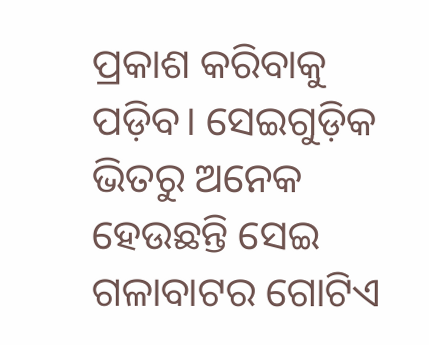ପ୍ରକାଶ କରିବାକୁ ପଡ଼ିବ। ସେଇଗୁଡ଼ିକ ଭିତରୁ ଅନେକ ହେଉଛନ୍ତି ସେଇ ଗଳାବାଟର ଗୋଟିଏ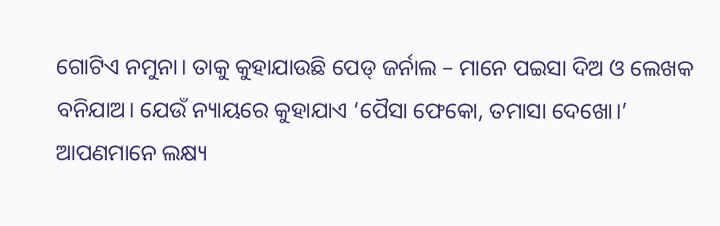ଗୋଟିଏ ନମୁନା। ତାକୁ କୁହାଯାଉଛି ପେଡ୍‌ ଜର୍ନାଲ – ମାନେ ପଇସା ଦିଅ ଓ ଲେଖକ ବନିଯାଅ। ଯେଉଁ ନ୍ୟାୟରେ କୁହାଯାଏ ‘ପୈସା ଫେକୋ, ତମାସା ଦେଖୋ।’
ଆପଣମାନେ ଲକ୍ଷ୍ୟ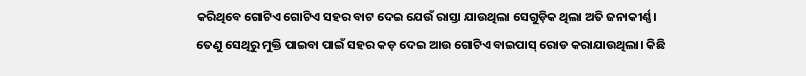କରିଥିବେ ଗୋଟିଏ ଗୋଟିଏ ସହର ବାଟ ଦେଇ ଯେଉଁ ରାସ୍ତା ଯାଉଥିଲା ସେଗୁଡ଼ିକ ଥିଲା ଅତି ଜନାକୀର୍ଣ୍ଣ। ତେଣୁ ସେଥିରୁ ମୁକ୍ତି ପାଇବା ପାଇଁ ସହର କଡ଼ ଦେଇ ଆଉ ଗୋଟିଏ ବାଇପାସ୍‌ ରୋଡ କରାଯାଉଥିଲା। କିଛି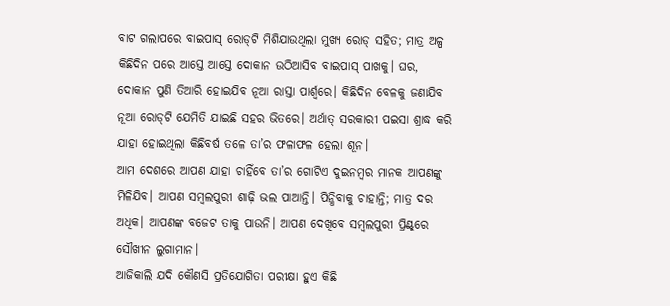ବାଟ ଗଲାପରେ ବାଇପାସ୍‌ ରୋଡ୍‌ଟି ମିଶିଯାଉଥିଲା ମୁଖ୍ୟ ରୋଡ୍‌ ସହିତ; ମାତ୍ର ଅଳ୍ପ କିଛିଦିନ ପରେ ଆସ୍ତେ ଆସ୍ତେ ଦୋକାନ ଉଠିଆସିବ ବାଇପାସ୍‌ ପାଖକୁ। ଘର, ଦୋକାନ ପୁଣି ତିଆରି ହୋଇଯିବ ନୂଆ ରାସ୍ତା ପାର୍ଶ୍ୱରେ। କିଛିଦିନ ବେଳକୁ ଜଣାଯିବ ନୂଆ ରୋଡ୍‌ଟି ଯେମିତି ଯାଇଛି ସହର ଭିତରେ। ଅର୍ଥାତ୍‌ ସରକାରୀ ପଇସା ଶ୍ରାଦ୍ଧ କରି ଯାହା ହୋଇଥିଲା କିଛିବର୍ଷ ତଳେ ତା’ର ଫଳାଫଳ ହେଲା ଶୂନ।
ଆମ ଦେଶରେ ଆପଣ ଯାହା ଚାହିଁବେ ତା’ର ଗୋଟିଏ ଦୁଇନମ୍ବର ମାନକ ଆପଣଙ୍କୁ ମିଳିଯିବ। ଆପଣ ସମ୍ବଲପୁରୀ ଶାଢ଼ି ଭଲ ପାଆନ୍ତି। ପିନ୍ଧିବାକୁ ଚାହାନ୍ତି; ମାତ୍ର ଦର ଅଧିକ। ଆପଣଙ୍କ ବଜେଟ ତାକୁ ପାଉନି। ଆପଣ ଦେଖିବେ ସମ୍ବଲପୁରୀ ପ୍ରିଣ୍ଟ୍‌ରେ ସୌଖୀନ ଲୁଗାମାନ।
ଆଜିକାଲି ଯଦି କୌଣସି ପ୍ରତିଯୋଗିତା ପରୀକ୍ଷା ହୁଏ କିଛି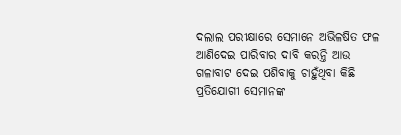ଦଲାଲ ପରୀକ୍ଷାରେ ସେମାନେ ଅଭିଳଷିତ ଫଳ ଆଣିଦେଇ ପାରିବାର ଦାବି କରନ୍ତି ଆଉ ଗଳାବାଟ ଦେଇ ପଶିବାକୁ ଚାହୁଁଥିବା କିଛି ପ୍ରତିଯୋଗୀ ସେମାନଙ୍କ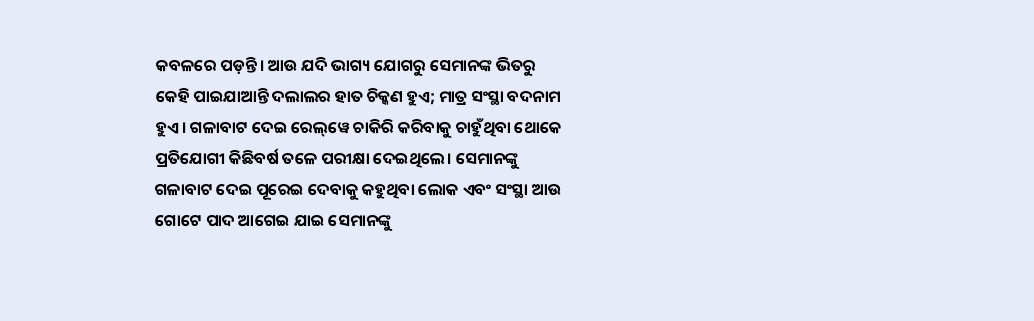କବଳରେ ପଡ଼ନ୍ତି। ଆଉ ଯଦି ଭାଗ୍ୟ ଯୋଗରୁ ସେମାନଙ୍କ ଭିତରୁ କେହି ପାଇଯାଆନ୍ତି ଦଲାଲର ହାତ ଚିକ୍କଣ ହୁଏ; ମାତ୍ର ସଂସ୍ଥା ବଦନାମ ହୁଏ। ଗଳାବାଟ ଦେଇ ରେଲ୍‌ୱେ ଚାକିରି କରିବାକୁ ଚାହୁଁଥିବା ଥୋକେ ପ୍ରତିଯୋଗୀ କିଛିବର୍ଷ ତଳେ ପରୀକ୍ଷା ଦେଇଥିଲେ। ସେମାନଙ୍କୁ ଗଳାବାଟ ଦେଇ ପୂରେଇ ଦେବାକୁ କହୁଥିବା ଲୋକ ଏବଂ ସଂସ୍ଥା ଆଉ ଗୋଟେ ପାଦ ଆଗେଇ ଯାଇ ସେମାନଙ୍କୁ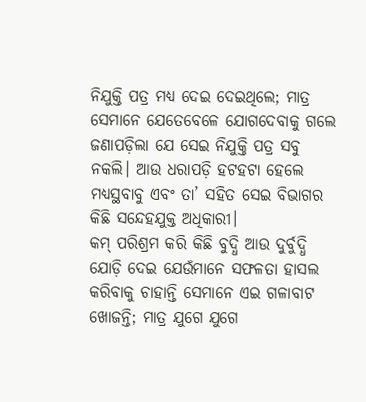ନିଯୁକ୍ତି ପତ୍ର ମଧ୍ୟ ଦେଇ ଦେଇଥିଲେ; ମାତ୍ର ସେମାନେ ଯେତେବେଳେ ଯୋଗଦେବାକୁ ଗଲେ ଜଣାପଡ଼ିଲା ଯେ ସେଇ ନିଯୁକ୍ତି ପତ୍ର ସବୁ ନକଲି। ଆଉ ଧରାପଡ଼ି ହଟହଟା ହେଲେ ମଧ୍ୟସ୍ଥବାବୁ ଏବଂ ତା’ ସହିତ ସେଇ ବିଭାଗର କିଛି ସନ୍ଦେହଯୁକ୍ତ ଅଧିକାରୀ।
କମ୍‌ ପରିଶ୍ରମ କରି କିଛି ବୁଦ୍ଧି ଆଉ ଦୁର୍ବୁଦ୍ଧି ଯୋଡ଼ି ଦେଇ ଯେଉଁମାନେ ସଫଳତା ହାସଲ କରିବାକୁ ଚାହାନ୍ତି ସେମାନେ ଏଇ ଗଳାବାଟ ଖୋଜନ୍ତି; ମାତ୍ର ଯୁଗେ ଯୁଗେ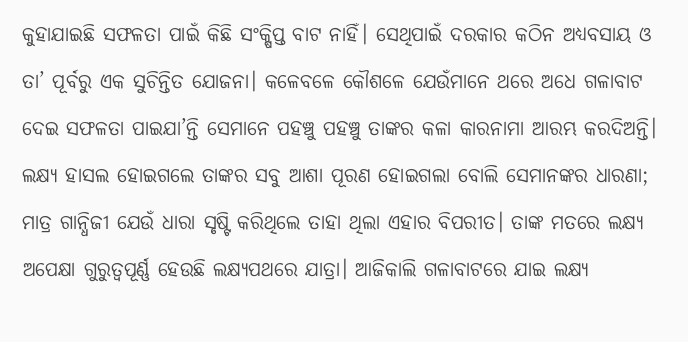କୁହାଯାଇଛି ସଫଳତା ପାଇଁ କିଛି ସଂକ୍ଷିପ୍ତ ବାଟ ନାହିଁ। ସେଥିପାଇଁ ଦରକାର କଠିନ ଅଧ୍ୟବସାୟ ଓ ତା’ ପୂର୍ବରୁ ଏକ ସୁଚିନ୍ତିତ ଯୋଜନା। କଳେବଳେ କୌଶଳେ ଯେଉଁମାନେ ଥରେ ଅଧେ ଗଳାବାଟ ଦେଇ ସଫଳତା ପାଇଯା’ନ୍ତି ସେମାନେ ପହଞ୍ଚୁ ପହଞ୍ଚୁ ତାଙ୍କର କଳା କାରନାମା ଆରମ୍ଭ କରଦିଅନ୍ତି। ଲକ୍ଷ୍ୟ ହାସଲ ହୋଇଗଲେ ତାଙ୍କର ସବୁ ଆଶା ପୂରଣ ହୋଇଗଲା ବୋଲି ସେମାନଙ୍କର ଧାରଣା; ମାତ୍ର ଗାନ୍ଧିଜୀ ଯେଉଁ ଧାରା ସୃଷ୍ଟି କରିଥିଲେ ତାହା ଥିଲା ଏହାର ବିପରୀତ। ତାଙ୍କ ମତରେ ଲକ୍ଷ୍ୟ ଅପେକ୍ଷା ଗୁରୁତ୍ୱପୂର୍ଣ୍ଣ ହେଉଛି ଲକ୍ଷ୍ୟପଥରେ ଯାତ୍ରା। ଆଜିକାଲି ଗଳାବାଟରେ ଯାଇ ଲକ୍ଷ୍ୟ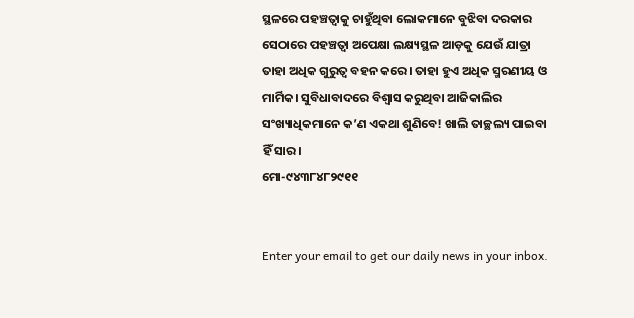ସ୍ଥଳରେ ପହଞ୍ଚତ୍ବାକୁ ଚାହୁଁଥିବା ଲୋକମାନେ ବୁଝିବା ଦରକାର ସେଠାରେ ପହଞ୍ଚତ୍ବା ଅପେକ୍ଷା ଲକ୍ଷ୍ୟସ୍ଥଳ ଆଡ଼କୁ ଯେଉଁ ଯାତ୍ରା ତାହା ଅଧିକ ଗୁରୁତ୍ୱ ବହନ କରେ। ତାହା ହୁଏ ଅଧିକ ସ୍ମରଣୀୟ ଓ ମାର୍ମିକ। ସୁବିଧାବାଦରେ ବିଶ୍ୱାସ କରୁଥିବା ଆଜିକାଲିର ସଂଖ୍ୟାଧିକମାନେ କ’ଣ ଏକଥା ଶୁଣିବେ! ଖାଲି ତାଚ୍ଛଲ୍ୟ ପାଇବା ହିଁ ସାର।
ମୋ-୯୪୩୮୪୮୨୯୧୧


Enter your email to get our daily news in your inbox.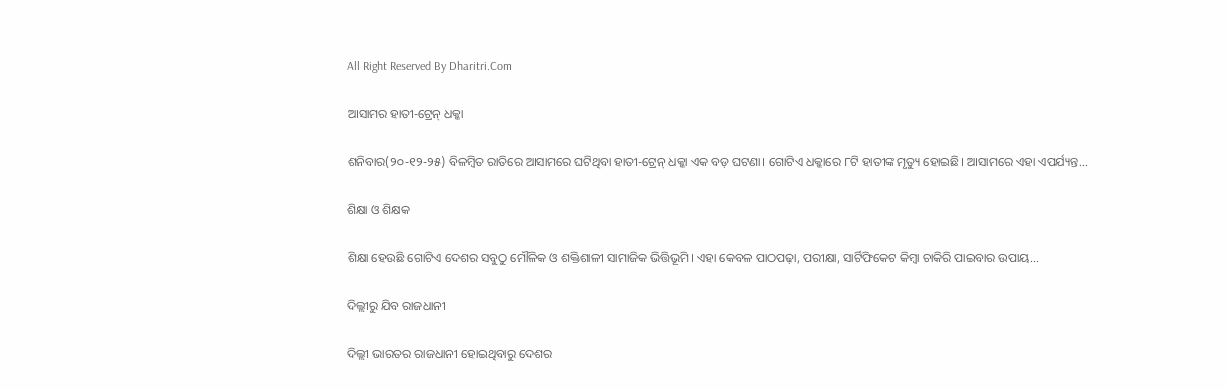All Right Reserved By Dharitri.Com

ଆସାମର ହାତୀ-ଟ୍ରେନ୍‌ ଧକ୍କା

ଶନିବାର(୨୦-୧୨-୨୫) ବିଳମ୍ବିତ ରାତିରେ ଆସାମରେ ଘଟିଥିବା ହାତୀ-ଟ୍ରେନ୍‌ ଧକ୍କା ଏକ ବଡ଼ ଘଟଣା। ଗୋଟିଏ ଧକ୍କାରେ ୮ଟି ହାତୀଙ୍କ ମୃତ୍ୟୁ ହୋଇଛି। ଆସାମରେ ଏହା ଏପର୍ଯ୍ୟନ୍ତ...

ଶିକ୍ଷା ଓ ଶିକ୍ଷକ

ଶିକ୍ଷା ହେଉଛି ଗୋଟିଏ ଦେଶର ସବୁଠୁ ମୌଳିକ ଓ ଶକ୍ତିଶାଳୀ ସାମାଜିକ ଭିତ୍ତିଭୂମି। ଏହା କେବଳ ପାଠପଢ଼ା, ପରୀକ୍ଷା, ସାର୍ଟିଫିକେଟ କିମ୍ବା ଚାକିରି ପାଇବାର ଉପାୟ...

ଦିଲ୍ଲୀରୁ ଯିବ ରାଜଧାନୀ

ଦିଲ୍ଲୀ ଭାରତର ରାଜଧାନୀ ହୋଇଥିବାରୁ ଦେଶର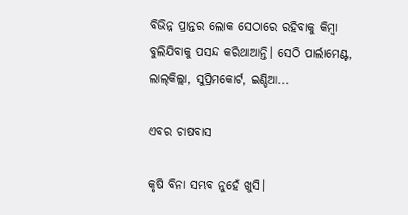ବିଭିନ୍ନ ପ୍ରାନ୍ତର ଲୋକ ସେଠାରେ ରହିବାକୁ କିମ୍ବା ବୁଲିଯିବାକୁ ପସନ୍ଦ କରିଥାଆନ୍ତି। ସେଠି ପାର୍ଲାମେଣ୍ଟ, ଲାଲ୍‌କିଲ୍ଲା, ସୁପ୍ରିମକୋର୍ଟ, ଇଣ୍ଡିଆ...

ଏବର ଚାଷବାସ

କୃଷି ବିନା ସମ୍ଭବ ନୁହେଁ ଖୁସି।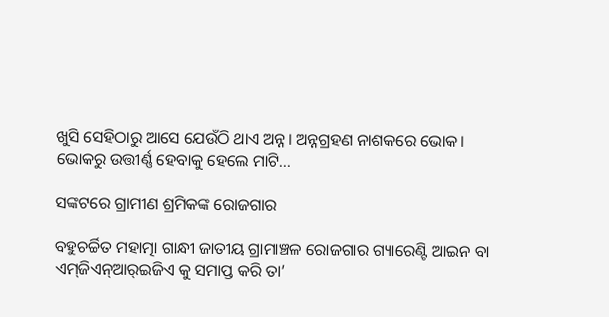ଖୁସି ସେହିଠାରୁ ଆସେ ଯେଉଁଠି ଥାଏ ଅନ୍ନ। ଅନ୍ନଗ୍ରହଣ ନାଶକରେ ଭୋକ। ଭୋକରୁ ଉତ୍ତୀର୍ଣ୍ଣ ହେବାକୁ ହେଲେ ମାଟି...

ସଙ୍କଟରେ ଗ୍ରାମୀଣ ଶ୍ରମିକଙ୍କ ରୋଜଗାର

ବହୁଚର୍ଚ୍ଚିତ ମହାତ୍ମା ଗାନ୍ଧୀ ଜାତୀୟ ଗ୍ରାମାଞ୍ଚଳ ରୋଜଗାର ଗ୍ୟାରେଣ୍ଟି ଆଇନ ବା ଏମ୍‌ଜିଏନ୍‌ଆର୍‌ଇଜିଏ କୁ ସମାପ୍ତ କରି ତା’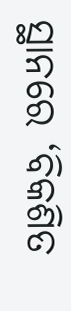ସ୍ଥାନରେ ‘ବିକଶିତ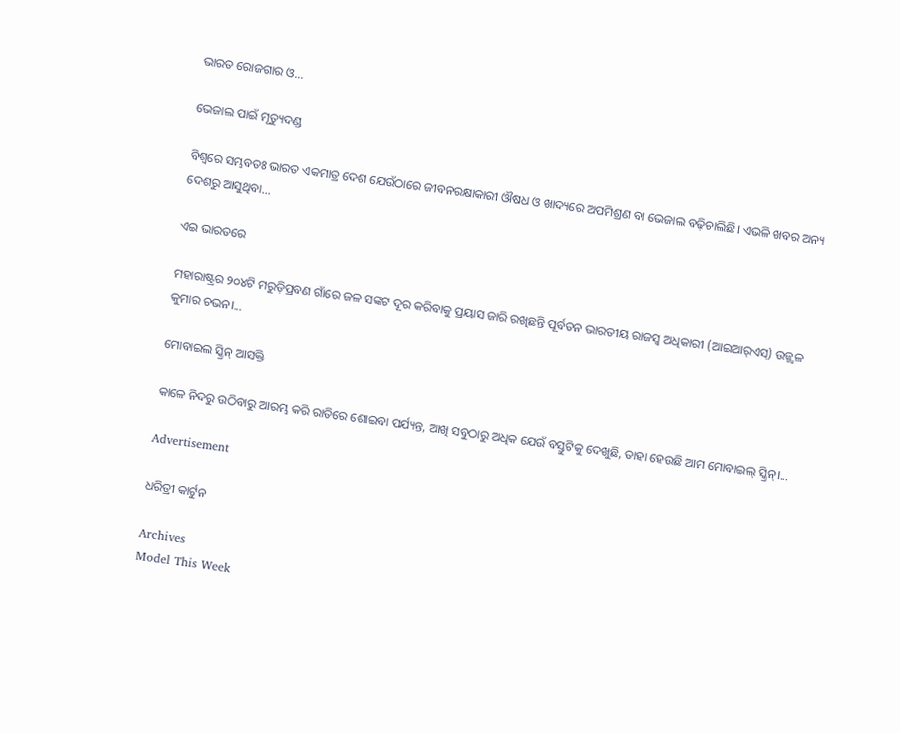ଭାରତ ରୋଜଗାର ଓ...

ଭେଜାଲ ପାଇଁ ମୃତ୍ୟୁଦଣ୍ଡ

ବିଶ୍ୱରେ ସମ୍ଭବତଃ ଭାରତ ଏକମାତ୍ର ଦେଶ ଯେଉଁଠାରେ ଜୀବନରକ୍ଷାକାରୀ ଔଷଧ ଓ ଖାଦ୍ୟରେ ଅପମିଶ୍ରଣ ବା ଭେଜାଲ ବଢ଼ିଚାଲିଛି। ଏଭଳି ଖବର ଅନ୍ୟ ଦେଶରୁ ଆସୁଥିବା...

ଏଇ ଭାରତରେ

ମହାରାଷ୍ଟ୍ରର ୨୦୪ଟି ମରୁଡ଼ିପ୍ରବଣ ଗାଁରେ ଜଳ ସଙ୍କଟ ଦୂର କରିବାକୁ ପ୍ରୟାସ ଜାରି ରଖିଛନ୍ତି ପୂର୍ବତନ ଭାରତୀୟ ରାଜସ୍ବ ଅଧିକାରୀ (ଆଇଆର୍‌ଏସ୍‌) ଉଜ୍ଜ୍ୱଳ କୁମାର ଚଭନ।...

ମୋବାଇଲ ସ୍କ୍ରିନ୍‌ ଆସକ୍ତି

କାଳେ ନିଦରୁ ଉଠିବାରୁ ଆରମ୍ଭ କରି ରାତିରେ ଶୋଇବା ପର୍ଯ୍ୟନ୍ତ, ଆଖି ସବୁଠାରୁ ଅଧିକ ଯେଉଁ ବସ୍ତୁଟିକୁ ଦେଖୁଛି, ତାହା ହେଉଛି ଆମ ମୋବାଇଲ୍‌ ସ୍କ୍ରିନ୍‌।...

Advertisement

ଧରିତ୍ରୀ କାର୍ଟୁନ

Archives
Model This Week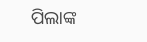ପିଲାଙ୍କ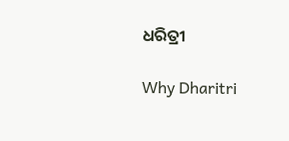ଧରିତ୍ରୀ

Why Dharitri